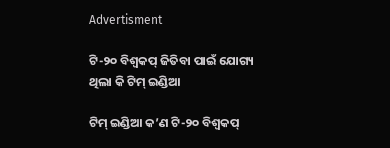Advertisment

ଟି-୨୦ ବିଶ୍ୱକପ୍ ଜିତିବା ପାଇଁ ଯୋଗ୍ୟ ଥିଲା କି ଟିମ୍ ଇଣ୍ଡିଆ

ଟିମ୍ ଇଣ୍ଡିଆ କ’ଣ ଟି-୨୦ ବିଶ୍ୱକପ୍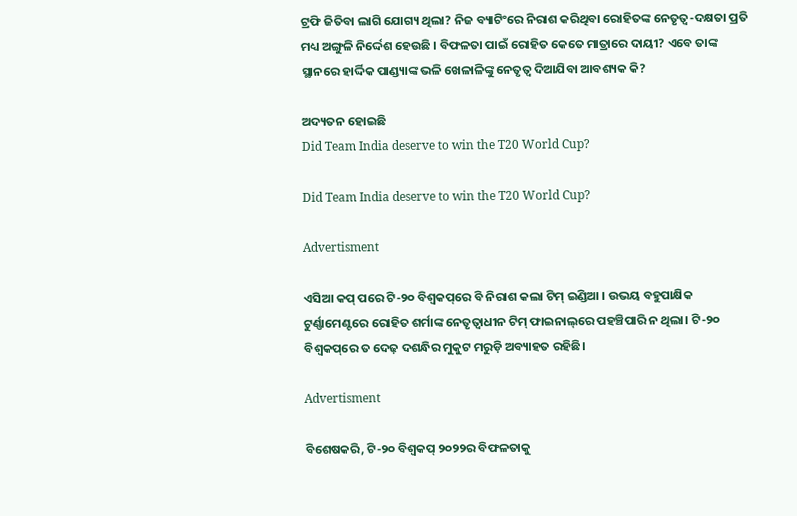ଟ୍ରଫି ଜିତିବା ଲାଗି ଯୋଗ୍ୟ ଥିଲା? ନିଜ ବ୍ୟାଟିଂରେ ନିରାଶ କରିଥିବା ରୋହିତଙ୍କ ନେତୃତ୍ୱ-ଦକ୍ଷତା ପ୍ରତି ମଧ୍ୟ ଅଙ୍ଗୁଳି ନିର୍ଦ୍ଦେଶ ହେଉଛି । ବିଫଳତା ପାଇଁ ରୋହିତ କେତେ ମାତ୍ରାରେ ଦାୟୀ? ଏବେ ତାଙ୍କ ସ୍ଥାନରେ ହାର୍ଦ୍ଦିକ ପାଣ୍ଡ୍ୟାଙ୍କ ଭଳି ଖେଳାଳିଙ୍କୁ ନେତୃତ୍ୱ ଦିଆଯିବା ଆବଶ୍ୟକ କି?

ଅଦ୍ୟତନ ହୋଇଛି
Did Team India deserve to win the T20 World Cup?

Did Team India deserve to win the T20 World Cup?

Advertisment

ଏସିଆ କପ୍ ପରେ ଟି-୨୦ ବିଶ୍ୱକପ୍‌ରେ ବି ନିରାଶ କଲା ଟିମ୍ ଇଣ୍ଡିଆ । ଉଭୟ ବହୁପାକ୍ଷିକ ଟୁର୍ଣ୍ଣାମେଣ୍ଟରେ ରୋହିତ ଶର୍ମାଙ୍କ ନେତୃତ୍ୱାଧୀନ ଟିମ୍ ଫାଇନାଲ୍‌ରେ ପହଞ୍ଚିପାରି ନ ଥିଲା। ଟି-୨୦ ବିଶ୍ୱକପ୍‌ରେ ତ ଦେଢ଼ ଦଶନ୍ଧିର ମୁକୁଟ ମରୁଡ଼ି ଅବ୍ୟାହତ ରହିଛି।

Advertisment

ବିଶେଷକରି, ଟି-୨୦ ବିଶ୍ୱକପ୍ ୨୦୨୨ର ବିଫଳତାକୁ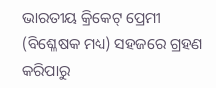ଭାରତୀୟ କ୍ରିକେଟ୍ ପ୍ରେମୀ (ବିଶ୍ଳେଷକ ମଧ୍ୟ) ସହଜରେ ଗ୍ରହଣ କରିପାରୁ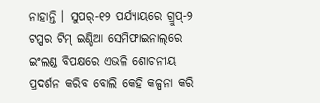ନାହାନ୍ତି । ସୁପର୍-୧୨ ପର୍ଯ୍ୟାୟରେ ଗ୍ରୁପ୍-୨ ଟପ୍ପର ଟିମ୍ ଇଣ୍ଡିଆ ସେମିଫାଇନାଲ୍‌ରେ ଇଂଲଣ୍ଡ ବିପକ୍ଷରେ ଏଭଳି ଶୋଚନୀୟ ପ୍ରଦର୍ଶନ କରିବ ବୋଲି କେହି କଳ୍ପନା କରି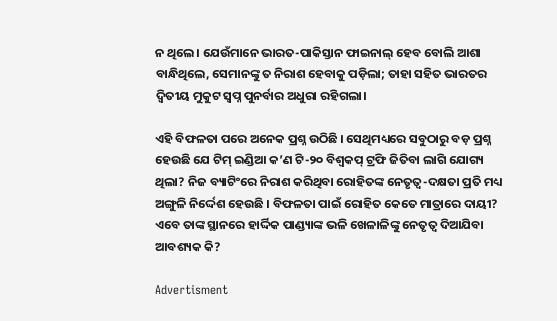ନ ଥିଲେ। ଯେଉଁମାନେ ଭାରତ-ପାକିସ୍ତାନ ଫାଇନାଲ୍ ହେବ ବୋଲି ଆଶା ବାନ୍ଧିଥିଲେ, ସେମାନଙ୍କୁ ତ ନିରାଶ ହେବାକୁ ପଡ଼ିଲା; ତାହା ସହିତ ଭାରତର ଦ୍ୱିତୀୟ ମୁକୁଟ ସ୍ୱପ୍ନ ପୁନର୍ବାର ଅଧୁରା ରହିଗଲା।

ଏହି ବିଫଳତା ପରେ ଅନେକ ପ୍ରଶ୍ନ ଉଠିଛି । ସେଥିମଧ୍ୟରେ ସବୁଠାରୁ ବଡ଼ ପ୍ରଶ୍ନ ହେଉଛି ଯେ ଟିମ୍ ଇଣ୍ଡିଆ କ’ଣ ଟି-୨୦ ବିଶ୍ୱକପ୍ ଟ୍ରଫି ଜିତିବା ଲାଗି ଯୋଗ୍ୟ ଥିଲା? ନିଜ ବ୍ୟାଟିଂରେ ନିରାଶ କରିଥିବା ରୋହିତଙ୍କ ନେତୃତ୍ୱ-ଦକ୍ଷତା ପ୍ରତି ମଧ୍ୟ ଅଙ୍ଗୁଳି ନିର୍ଦ୍ଦେଶ ହେଉଛି । ବିଫଳତା ପାଇଁ ରୋହିତ କେତେ ମାତ୍ରାରେ ଦାୟୀ? ଏବେ ତାଙ୍କ ସ୍ଥାନରେ ହାର୍ଦ୍ଦିକ ପାଣ୍ଡ୍ୟାଙ୍କ ଭଳି ଖେଳାଳିଙ୍କୁ ନେତୃତ୍ୱ ଦିଆଯିବା ଆବଶ୍ୟକ କି?

Advertisment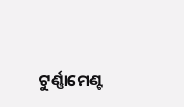ଟୁର୍ଣ୍ଣାମେଣ୍ଟ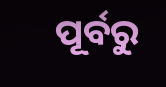ପୂର୍ବରୁ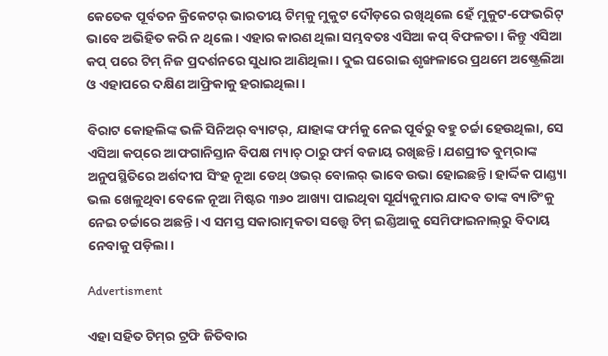କେତେକ ପୂର୍ବତନ କ୍ରିକେଟର୍ ଭାରତୀୟ ଟିମ୍‌କୁ ମୁକୁଟ ଦୌଡ଼ରେ ରଖିଥିଲେ ହେଁ ମୁକୁଟ-ଫେଭରିଟ୍ ଭାବେ ଅଭିହିତ କରି ନ ଥିଲେ। ଏହାର କାରଣ ଥିଲା ସମ୍ଭବତଃ ଏସିଆ କପ୍ ବିଫଳତା। କିନ୍ତୁ ଏସିଆ କପ୍ ପରେ ଟିମ୍ ନିଜ ପ୍ରଦର୍ଶନରେ ସୁଧାର ଆଣିଥିଲା। ଦୁଇ ଘରୋଇ ଶୃଙ୍ଖଳାରେ ପ୍ରଥମେ ଅଷ୍ଟ୍ରେଲିଆ ଓ ଏହାପରେ ଦକ୍ଷିଣ ଆଫ୍ରିକାକୁ ହରାଇଥିଲା।

ବିରାଟ କୋହଲିଙ୍କ ଭଳି ସିନିଅର୍ ବ୍ୟାଟର୍, ଯାହାଙ୍କ ଫର୍ମକୁ ନେଇ ପୂର୍ବରୁ ବହୁ ଚର୍ଚ୍ଚା ହେଉଥିଲା, ସେ ଏସିଆ କପ୍‌ରେ ଆଫଗାନିସ୍ତାନ ବିପକ୍ଷ ମ୍ୟାଚ୍ ଠାରୁ ଫର୍ମ ବଜାୟ ରଖିଛନ୍ତି। ଯଶପ୍ରୀତ ବୁମ୍‌ରାଙ୍କ ଅନୁପସ୍ଥିତିରେ ଅର୍ଶଦୀପ ସିଂହ ନୂଆ ଡେଥ୍ ଓଭର୍ ବୋଲର୍ ଭାବେ ଉଭା ହୋଇଛନ୍ତି। ହାର୍ଦ୍ଦିକ ପାଣ୍ଡ୍ୟା ଭଲ ଖେଳୁଥିବା ବେଳେ ନୂଆ ମିଷ୍ଟର ୩୬୦ ଆଖ୍ୟା ପାଇଥିବା ସୂର୍ଯ୍ୟକୁମାର ଯାଦବ ତାଙ୍କ ବ୍ୟାଟିଂକୁ ନେଇ ଚର୍ଚ୍ଚାରେ ଅଛନ୍ତି। ଏ ସମସ୍ତ ସକାରାତ୍ମକତା ସତ୍ତ୍ୱେ ଟିମ୍ ଇଣ୍ଡିଆକୁ ସେମିଫାଇନାଲ୍‌ରୁ ବିଦାୟ ନେବାକୁ ପଡ଼ିଲା।

Advertisment

ଏହା ସହିତ ଟିମ୍‌ର ଟ୍ରଫି ଜିତିବାର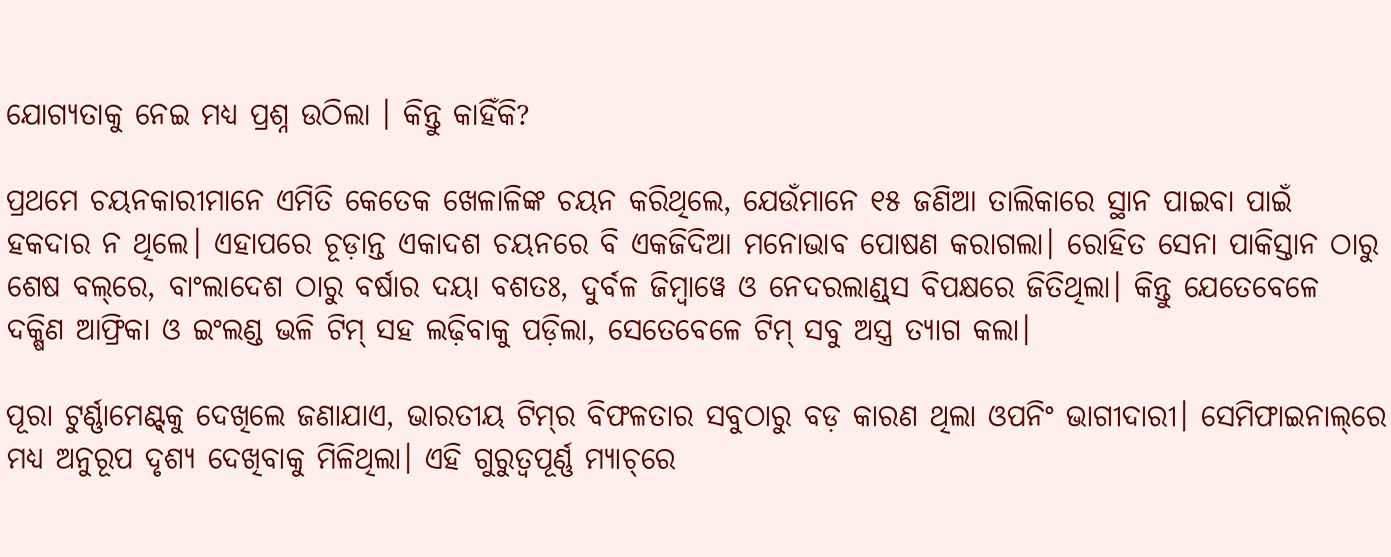ଯୋଗ୍ୟତାକୁ ନେଇ ମଧ୍ୟ ପ୍ରଶ୍ନ ଉଠିଲା । କିନ୍ତୁ କାହିଁକି?

ପ୍ରଥମେ ଚୟନକାରୀମାନେ ଏମିତି କେତେକ ଖେଳାଳିଙ୍କ ଚୟନ କରିଥିଲେ, ଯେଉଁମାନେ ୧୫ ଜଣିଆ ତାଲିକାରେ ସ୍ଥାନ ପାଇବା ପାଇଁ ହକଦାର ନ ଥିଲେ। ଏହାପରେ ଚୂଡ଼ାନ୍ତ ଏକାଦଶ ଚୟନରେ ବି ଏକଜିଦିଆ ମନୋଭାବ ପୋଷଣ କରାଗଲା। ରୋହିତ ସେନା ପାକିସ୍ତାନ ଠାରୁ ଶେଷ ବଲ୍‌ରେ, ବାଂଲାଦେଶ ଠାରୁ ବର୍ଷାର ଦୟା ବଶତଃ, ଦୁର୍ବଳ ଜିମ୍ବାୱେ ଓ ନେଦରଲାଣ୍ଡ୍‌ସ ବିପକ୍ଷରେ ଜିତିଥିଲା। କିନ୍ତୁ ଯେତେବେଳେ ଦକ୍ଷିଣ ଆଫ୍ରିକା ଓ ଇଂଲଣ୍ଡ ଭଳି ଟିମ୍ ସହ ଲଢ଼ିବାକୁ ପଡ଼ିଲା, ସେତେବେଳେ ଟିମ୍ ସବୁ ଅସ୍ତ୍ର ତ୍ୟାଗ କଲା।

ପୂରା ଟୁର୍ଣ୍ଣାମେଣ୍ଟ୍‌କୁ ଦେଖିଲେ ଜଣାଯାଏ, ଭାରତୀୟ ଟିମ୍‌ର ବିଫଳତାର ସବୁଠାରୁ ବଡ଼ କାରଣ ଥିଲା ଓପନିଂ ଭାଗୀଦାରୀ। ସେମିଫାଇନାଲ୍‌ରେ ମଧ୍ୟ ଅନୁରୂପ ଦୃଶ୍ୟ ଦେଖିବାକୁ ମିଳିଥିଲା। ଏହି ଗୁରୁତ୍ୱପୂର୍ଣ୍ଣ ମ୍ୟାଚ୍‌ରେ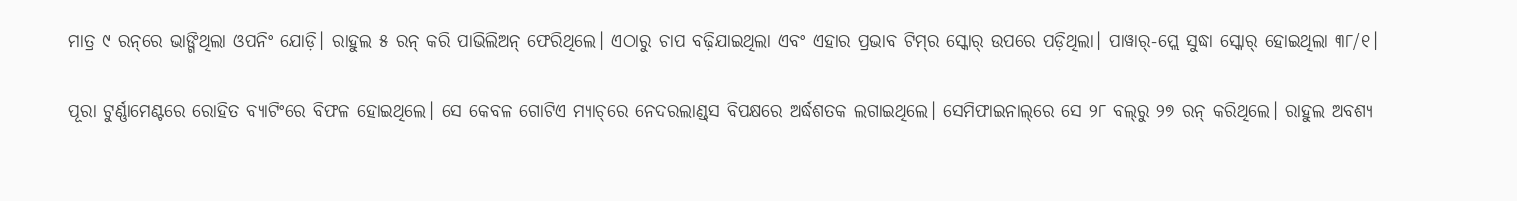ମାତ୍ର ୯ ରନ୍‌ରେ ଭାଙ୍ଗିଥିଲା ଓପନିଂ ଯୋଡ଼ି। ରାହୁଲ ୫ ରନ୍ କରି ପାଭିଲିଅନ୍ ଫେରିଥିଲେ। ଏଠାରୁ ଚାପ ବଢ଼ିଯାଇଥିଲା ଏବଂ ଏହାର ପ୍ରଭାବ ଟିମ୍‌ର ସ୍କୋର୍ ଉପରେ ପଡ଼ିଥିଲା। ପାୱାର୍-ପ୍ଲେ ସୁଦ୍ଧା ସ୍କୋର୍ ହୋଇଥିଲା ୩୮/୧।

ପୂରା ଟୁର୍ଣ୍ଣାମେଣ୍ଟରେ ରୋହିତ ବ୍ୟାଟିଂରେ ବିଫଳ ହୋଇଥିଲେ। ସେ କେବଳ ଗୋଟିଏ ମ୍ୟାଚ୍‌ରେ ନେଦରଲାଣ୍ଡ୍‌ସ ବିପକ୍ଷରେ ଅର୍ଦ୍ଧଶତକ ଲଗାଇଥିଲେ। ସେମିଫାଇନାଲ୍‌ରେ ସେ ୨୮ ବଲ୍‌ରୁ ୨୭ ରନ୍ କରିଥିଲେ। ରାହୁଲ ଅବଶ୍ୟ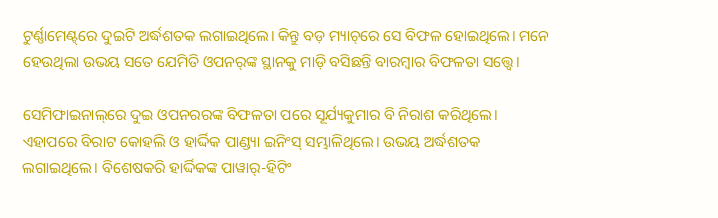ଟୁର୍ଣ୍ଣାମେଣ୍ଟ୍‌ରେ ଦୁଇଟି ଅର୍ଦ୍ଧଶତକ ଲଗାଇଥିଲେ। କିନ୍ତୁ ବଡ଼ ମ୍ୟାଚ୍‌ରେ ସେ ବିଫଳ ହୋଇଥିଲେ। ମନେ ହେଉଥିଲା ଉଭୟ ସତେ ଯେମିତି ଓପନର୍‌ଙ୍କ ସ୍ଥାନକୁ ମାଡ଼ି ବସିଛନ୍ତି ବାରମ୍ବାର ବିଫଳତା ସତ୍ତ୍ୱେ।

ସେମିଫାଇନାଲ୍‌ରେ ଦୁଇ ଓପନରରଙ୍କ ବିଫଳତା ପରେ ସୂର୍ଯ୍ୟକୁମାର ବି ନିରାଶ କରିଥିଲେ। ଏହାପରେ ବିରାଟ କୋହଲି ଓ ହାର୍ଦ୍ଦିକ ପାଣ୍ଡ୍ୟା ଇନିଂସ୍ ସମ୍ଭାଳିଥିଲେ। ଉଭୟ ଅର୍ଦ୍ଧଶତକ ଲଗାଇଥିଲେ। ବିଶେଷକରି ହାର୍ଦ୍ଦିକଙ୍କ ପାୱାର୍-ହିଟିଂ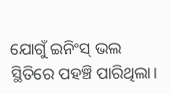ଯୋଗୁଁ ଇନିଂସ୍ ଭଲ ସ୍ଥିତିରେ ପହଞ୍ଚି ପାରିଥିଲା।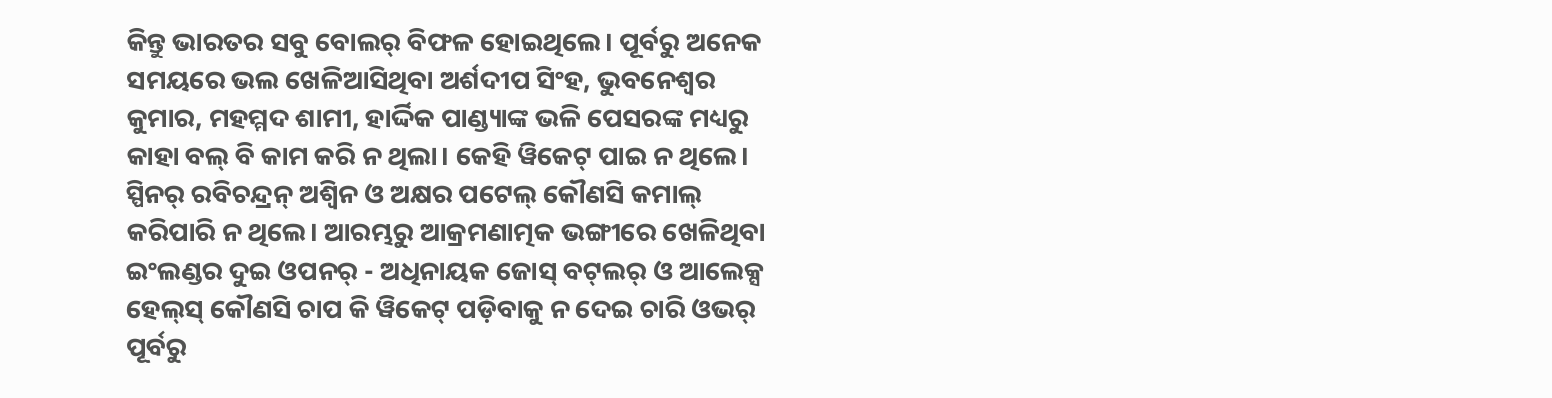କିନ୍ତୁ ଭାରତର ସବୁ ବୋଲର୍ ବିଫଳ ହୋଇଥିଲେ। ପୂର୍ବରୁ ଅନେକ ସମୟରେ ଭଲ ଖେଳିଆସିଥିବା ଅର୍ଶଦୀପ ସିଂହ, ଭୁବନେଶ୍ୱର କୁମାର, ମହମ୍ମଦ ଶାମୀ, ହାର୍ଦ୍ଦିକ ପାଣ୍ଡ୍ୟାଙ୍କ ଭଳି ପେସରଙ୍କ ମଧ୍ୟରୁ କାହା ବଲ୍ ବି କାମ କରି ନ ଥିଲା। କେହି ୱିକେଟ୍ ପାଇ ନ ଥିଲେ। ସ୍ପିନର୍ ରବିଚନ୍ଦ୍ରନ୍ ଅଶ୍ୱିନ ଓ ଅକ୍ଷର ପଟେଲ୍ କୌଣସି କମାଲ୍ କରିପାରି ନ ଥିଲେ। ଆରମ୍ଭରୁ ଆକ୍ରମଣାତ୍ମକ ଭଙ୍ଗୀରେ ଖେଳିଥିବା ଇଂଲଣ୍ଡର ଦୁଇ ଓପନର୍ - ଅଧିନାୟକ ଜୋସ୍ ବଟ୍‌ଲର୍ ଓ ଆଲେକ୍ସ ହେଲ୍‌ସ୍ କୌଣସି ଚାପ କି ୱିକେଟ୍ ପଡ଼ିବାକୁ ନ ଦେଇ ଚାରି ଓଭର୍ ପୂର୍ବରୁ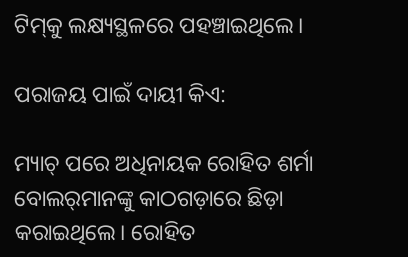ଟିମ୍‌କୁ ଲକ୍ଷ୍ୟସ୍ଥଳରେ ପହଞ୍ଚାଇଥିଲେ।

ପରାଜୟ ପାଇଁ ଦାୟୀ କିଏ:

ମ୍ୟାଚ୍ ପରେ ଅଧିନାୟକ ରୋହିତ ଶର୍ମା ବୋଲର୍‌ମାନଙ୍କୁ କାଠଗଡ଼ାରେ ଛିଡ଼ା କରାଇଥିଲେ। ରୋହିତ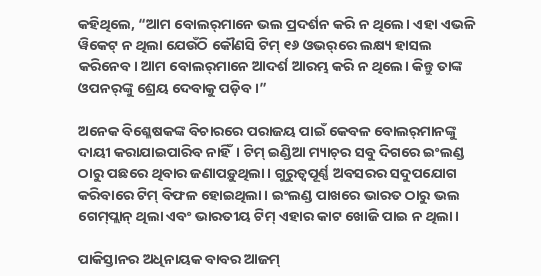କହିଥିଲେ, “ଆମ ବୋଲର୍‌ମାନେ ଭଲ ପ୍ରଦର୍ଶନ କରି ନ ଥିଲେ। ଏହା ଏଭଳି ୱିକେଟ୍ ନ ଥିଲା ଯେଉଁଠି କୌଣସି ଟିମ୍ ୧୬ ଓଭର୍‌ରେ ଲକ୍ଷ୍ୟ ହାସଲ କରିନେବ। ଆମ ବୋଲର୍‌ମାନେ ଆଦର୍ଶ ଆରମ୍ଭ କରି ନ ଥିଲେ। କିନ୍ତୁ ତାଙ୍କ ଓପନର୍‌ଙ୍କୁ ଶ୍ରେୟ ଦେବାକୁ ପଡ଼ିବ।”

ଅନେକ ବିଶ୍ଳେଷକଙ୍କ ବିଚାରରେ ପରାଜୟ ପାଇଁ କେବଳ ବୋଲର୍‌ମାନଙ୍କୁ ଦାୟୀ କରାଯାଇପାରିବ ନାହିଁ। ଟିମ୍ ଇଣ୍ଡିଆ ମ୍ୟାଚ୍‌ର ସବୁ ଦିଗରେ ଇଂଲଣ୍ଡ ଠାରୁ ପଛରେ ଥିବାର ଜଣାପଡ଼ୁଥିଲା। ଗୁରୁତ୍ୱପୂର୍ଣ୍ଣ ଅବସରର ସଦୁପଯୋଗ କରିବାରେ ଟିମ୍ ବିଫଳ ହୋଇଥିଲା। ଇଂଲଣ୍ଡ ପାଖରେ ଭାରତ ଠାରୁ ଭଲ ଗେମ୍‌ପ୍ଲାନ୍ ଥିଲା ଏବଂ ଭାରତୀୟ ଟିମ୍ ଏହାର କାଟ ଖୋଜି ପାଇ ନ ଥିଲା।

ପାକିସ୍ତାନର ଅଧିନାୟକ ବାବର ଆଜମ୍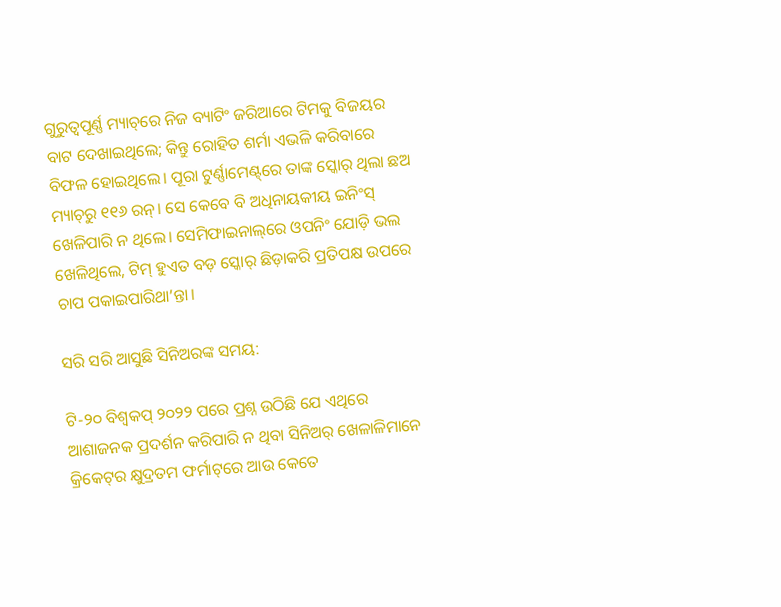ଗୁରୁତ୍ୱପୂର୍ଣ୍ଣ ମ୍ୟାଚ୍‌ରେ ନିଜ ବ୍ୟାଟିଂ ଜରିଆରେ ଟିମକୁ ବିଜୟର ବାଟ ଦେଖାଇଥିଲେ; କିନ୍ତୁ ରୋହିତ ଶର୍ମା ଏଭଳି କରିବାରେ ବିଫଳ ହୋଇଥିଲେ। ପୂରା ଟୁର୍ଣ୍ଣାମେଣ୍ଟ୍‌ରେ ତାଙ୍କ ସ୍କୋର୍ ଥିଲା ଛଅ ମ୍ୟାଚ୍‌ରୁ ୧୧୬ ରନ୍। ସେ କେବେ ବି ଅଧିନାୟକୀୟ ଇନିଂସ୍ ଖେଳିପାରି ନ ଥିଲେ। ସେମିଫାଇନାଲ୍‌ରେ ଓପନିଂ ଯୋଡ଼ି ଭଲ ଖେଳିଥିଲେ, ଟିମ୍ ହୁଏତ ବଡ଼ ସ୍କୋର୍ ଛିଡ଼ାକରି ପ୍ରତିପକ୍ଷ ଉପରେ ଚାପ ପକାଇପାରିଥା’ନ୍ତା।

ସରି ସରି ଆସୁଛି ସିନିଅରଙ୍କ ସମୟ:

ଟି-୨୦ ବିଶ୍ୱକପ୍ ୨୦୨୨ ପରେ ପ୍ରଶ୍ନ ଉଠିଛି ଯେ ଏଥିରେ ଆଶାଜନକ ପ୍ରଦର୍ଶନ କରିପାରି ନ ଥିବା ସିନିଅର୍ ଖେଳାଳିମାନେ କ୍ରିକେଟ୍‌ର କ୍ଷୁଦ୍ରତମ ଫର୍ମାଟ୍‌ରେ ଆଉ କେତେ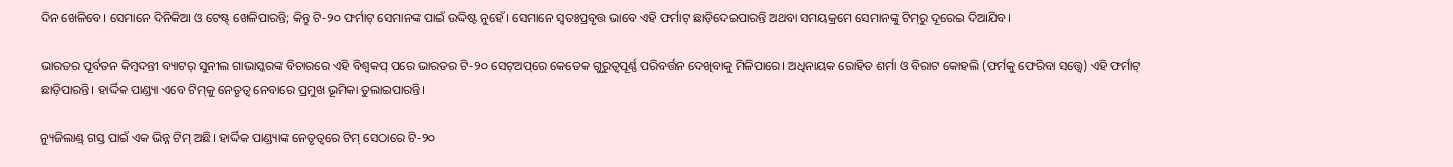ଦିନ ଖେଳିବେ। ସେମାନେ ଦିନିକିଆ ଓ ଟେଷ୍ଟ୍‌ ଖେଳିପାରନ୍ତି; କିନ୍ତୁ ଟି-୨୦ ଫର୍ମାଟ୍ ସେମାନଙ୍କ ପାଇଁ ଉଦ୍ଦିଷ୍ଟ ନୁହେଁ। ସେମାନେ ସ୍ୱତଃପ୍ରବୃତ୍ତ ଭାବେ ଏହି ଫର୍ମାଟ୍ ଛାଡ଼ିଦେଇପାରନ୍ତି ଅଥବା ସମୟକ୍ରମେ ସେମାନଙ୍କୁ ଟିମ୍‌ରୁ ଦୂରେଇ ଦିଆଯିବ।

ଭାରତର ପୂର୍ବତନ କିମ୍ବଦନ୍ତୀ ବ୍ୟାଟର୍ ସୁନୀଲ ଗାଭାସ୍କରଙ୍କ ବିଚାରରେ ଏହି ବିଶ୍ୱକପ୍ ପରେ ଭାରତର ଟି-୨୦ ସେଟ୍ଅପ୍‌ରେ କେତେକ ଗୁରୁତ୍ୱପୂର୍ଣ୍ଣ ପରିବର୍ତ୍ତନ ଦେଖିବାକୁ ମିଳିପାରେ। ଅଧିନାୟକ ରୋହିତ ଶର୍ମା ଓ ବିରାଟ କୋହଲି (ଫର୍ମକୁ ଫେରିବା ସତ୍ତ୍ୱେ) ଏହି ଫର୍ମାଟ୍ ଛାଡ଼ିପାରନ୍ତି। ହାର୍ଦ୍ଦିକ ପାଣ୍ଡ୍ୟା ଏବେ ଟିମ୍‌କୁ ନେତୃତ୍ୱ ନେବାରେ ପ୍ରମୁଖ ଭୂମିକା ତୁଲାଇପାରନ୍ତି।

ନ୍ୟୁଜିଲାଣ୍ଡ୍‌ ଗସ୍ତ ପାଇଁ ଏକ ଭିନ୍ନ ଟିମ୍ ଅଛି। ହାର୍ଦ୍ଦିକ ପାଣ୍ଡ୍ୟାଙ୍କ ନେତୃତ୍ୱରେ ଟିମ୍ ସେଠାରେ ଟି-୨୦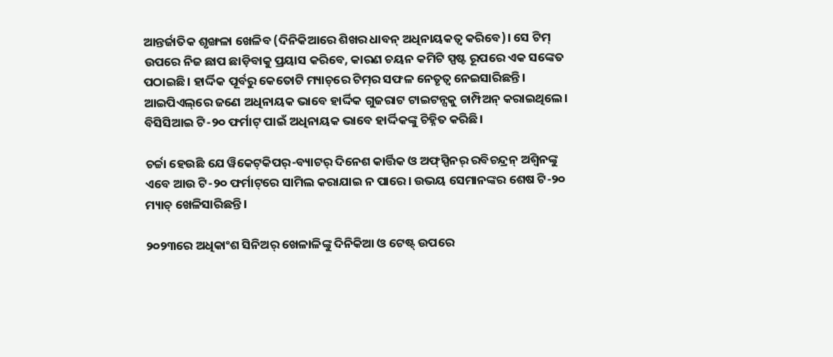ଆନ୍ତର୍ଜାତିକ ଶୃଙ୍ଖଳା ଖେଳିବ (ଦିନିକିଆରେ ଶିଖର ଧାବନ୍ ଅଧିନାୟକତ୍ୱ କରିବେ)। ସେ ଟିମ୍ ଉପରେ ନିଜ ଛାପ ଛାଡ଼ିବାକୁ ପ୍ରୟାସ କରିବେ, କାରଣ ଚୟନ କମିଟି ସ୍ପଷ୍ଟ ରୂପରେ ଏକ ସଙ୍କେତ ପଠାଇଛି। ହାର୍ଦ୍ଦିକ ପୂର୍ବରୁ କେତୋଟି ମ୍ୟାଚ୍‌ରେ ଟିମ୍‌ର ସଫଳ ନେତୃତ୍ୱ ନେଇସାରିଛନ୍ତି। ଆଇପିଏଲ୍‌ରେ ଜଣେ ଅଧିନାୟକ ଭାବେ ହାର୍ଦ୍ଦିକ ଗୁଜରାଟ ଟାଇଟନ୍ସକୁ ଚାମ୍ପିଅନ୍ କରାଇଥିଲେ। ବିସିସିଆଇ ଟି-୨୦ ଫର୍ମାଟ୍ ପାଇଁ ଅଧିନାୟକ ଭାବେ ହାର୍ଦ୍ଦିକଙ୍କୁ ଚିହ୍ନିତ କରିଛି।

ଚର୍ଚ୍ଚା ହେଉଛି ଯେ ୱିକେଟ୍‌କିପର୍-ବ୍ୟାଟର୍ ଦିନେଶ କାର୍ତ୍ତିକ ଓ ଅଫ୍‌ସ୍ପିନର୍ ରବିଚନ୍ଦ୍ରନ୍ ଅଶ୍ୱିନଙ୍କୁ ଏବେ ଆଉ ଟି-୨୦ ଫର୍ମାଟ୍‌ରେ ସାମିଲ କରାଯାଇ ନ ପାରେ। ଉଭୟ ସେମାନଙ୍କର ଶେଷ ଟି-୨୦ ମ୍ୟାଚ୍ ଖେଳିସାରିଛନ୍ତି।

୨୦୨୩ରେ ଅଧିକାଂଶ ସିନିଅର୍ ଖେଳାଳିଙ୍କୁ ଦିନିକିଆ ଓ ଟେଷ୍ଟ୍‌ ଉପରେ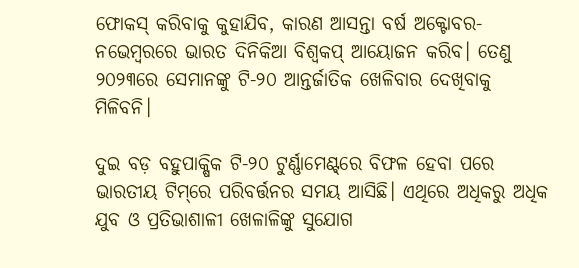ଫୋକସ୍ କରିବାକୁ କୁହାଯିବ, କାରଣ ଆସନ୍ତା ବର୍ଷ ଅକ୍ଟୋବର-ନଭେମ୍ବରରେ ଭାରତ ଦିନିକିଆ ବିଶ୍ୱକପ୍ ଆୟୋଜନ କରିବ। ତେଣୁ ୨୦୨୩ରେ ସେମାନଙ୍କୁ ଟି-୨୦ ଆନ୍ତର୍ଜାତିକ ଖେଳିବାର ଦେଖିବାକୁ ମିଳିବନି।

ଦୁଇ ବଡ଼ ବହୁପାକ୍ଷିକ ଟି-୨୦ ଟୁର୍ଣ୍ଣାମେଣ୍ଟ୍‌ରେ ବିଫଳ ହେବା ପରେ ଭାରତୀୟ ଟିମ୍‌ରେ ପରିବର୍ତ୍ତନର ସମୟ ଆସିଛି। ଏଥିରେ ଅଧିକରୁ ଅଧିକ ଯୁବ ଓ ପ୍ରତିଭାଶାଳୀ ଖେଳାଳିଙ୍କୁ ସୁଯୋଗ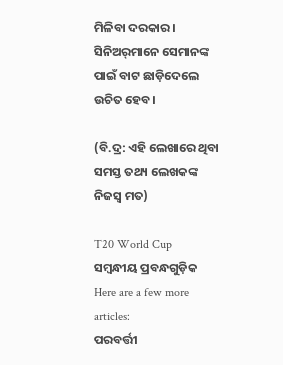ମିଳିବା ଦରକାର। ସିନିଅର୍‌ମାନେ ସେମାନଙ୍କ ପାଇଁ ବାଟ ଛାଡ଼ିଦେଲେ ଉଚିତ ହେବ।

(ବି.ଦ୍ର: ଏହି ଲେଖାରେ ଥିବା ସମସ୍ତ ତଥ୍ୟ ଲେଖକଙ୍କ ନିଜସ୍ୱ ମତ)

T20 World Cup
ସମ୍ବନ୍ଧୀୟ ପ୍ରବନ୍ଧଗୁଡ଼ିକ
Here are a few more articles:
ପରବର୍ତ୍ତୀ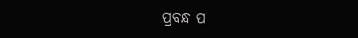ପ୍ରବନ୍ଧ ପ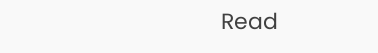Read